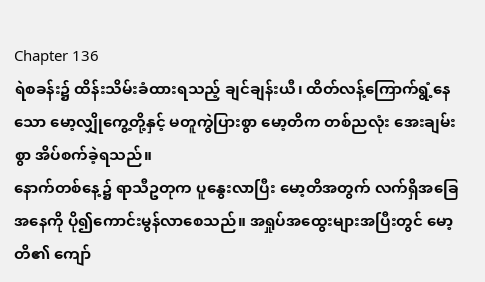Chapter 136
ရဲစခန်း၌ ထိန်းသိမ်းခံထားရသည့် ချင်ချန်းယီ၊ ထိတ်လန့်ကြောက်ရွံ့နေသော မော့လျှိုကွေ့တို့နှင့် မတူကွဲပြားစွာ မော့တိက တစ်ညလုံး အေးချမ်းစွာ အိပ်စက်ခဲ့ရသည်။
နောက်တစ်နေ့၌ ရာသီဥတုက ပူနွေးလာပြီး မော့တိအတွက် လက်ရှိအခြေအနေကို ပို၍ကောင်းမွန်လာစေသည်။ အရှုပ်အထွေးများအပြီးတွင် မော့တိ၏ ကျော်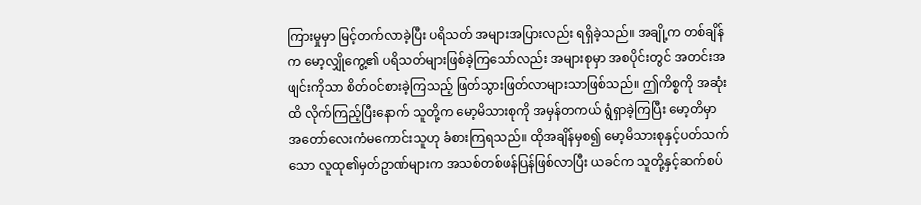ကြားမှုမှာ မြင့်တက်လာခဲ့ပြီး ပရိသတ် အများအပြားလည်း ရရှိခဲ့သည်။ အချို့က တစ်ချိန်က မော့လျှိုကွေ့၏ ပရိသတ်များဖြစ်ခဲ့ကြသော်လည်း အများစုမှာ အစပိုင်းတွင် အတင်းအဖျင်းကိုသာ စိတ်ဝင်စားခဲ့ကြသည့် ဖြတ်သွားဖြတ်လာများသာဖြစ်သည်။ ဤကိစ္စကို အဆုံးထိ လိုက်ကြည့်ပြီးနောက် သူတို့က မော့မိသားစုကို အမှန်တကယ် ရွံရှာခဲ့ကြပြီး မော့တိမှာ အတော်လေးကံမကောင်းသူဟု ခံစားကြရသည်။ ထိုအချိန်မှစ၍ မော့မိသားစုနှင့်ပတ်သက်သော လူထု၏မှတ်ဥာဏ်များက အသစ်တစ်ဖန်ပြန်ဖြစ်လာပြီး ယခင်က သူတို့နှင့်ဆက်စပ်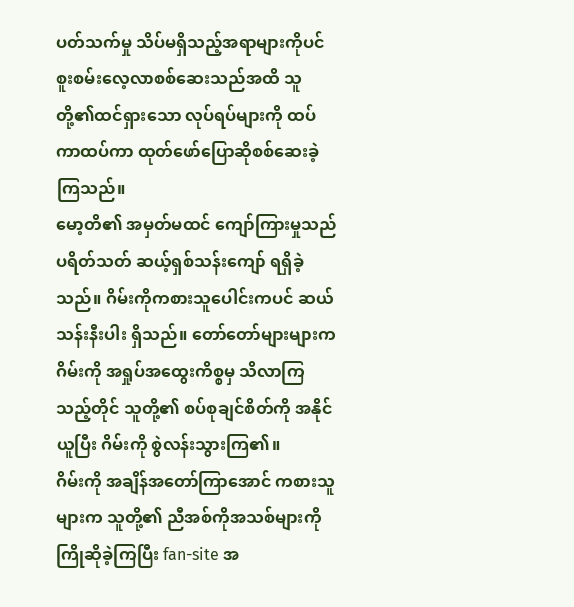ပတ်သက်မှု သိပ်မရှိသည့်အရာများကိုပင် စူးစမ်းလေ့လာစစ်ဆေးသည်အထိ သူတို့၏ထင်ရှားသော လုပ်ရပ်များကို ထပ်ကာထပ်ကာ ထုတ်ဖော်ပြောဆိုစစ်ဆေးခဲ့ကြသည်။
မော့တိ၏ အမှတ်မထင် ကျော်ကြားမှုသည် ပရိတ်သတ် ဆယ့်ရှစ်သန်းကျော် ရရှိခဲ့သည်။ ဂိမ်းကိုကစားသူပေါင်းကပင် ဆယ်သန်းနီးပါး ရှိသည်။ တော်တော်များများက ဂိမ်းကို အရှုပ်အထွေးကိစ္စမှ သိလာကြသည့်တိုင် သူတို့၏ စပ်စုချင်စိတ်ကို အနိုင်ယူပြီး ဂိမ်းကို စွဲလန်းသွားကြ၏။
ဂိမ်းကို အချိန်အတော်ကြာအောင် ကစားသူများက သူတို့၏ ညီအစ်ကိုအသစ်များကို ကြိုဆိုခဲ့ကြပြီး fan-site အ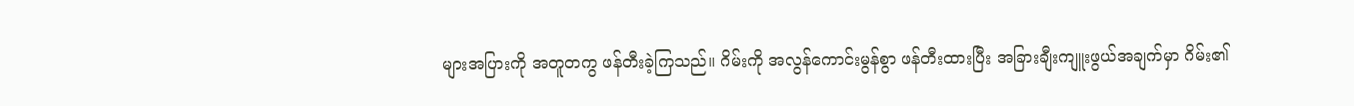များအပြားကို အတူတကွ ဖန်တီးခဲ့ကြသည်။ ဂိမ်းကို အလွန်ကောင်းမွန်စွာ ဖန်တီးထားပြီး အခြားချီးကျူးဖွယ်အချက်မှာ ဂိမ်း၏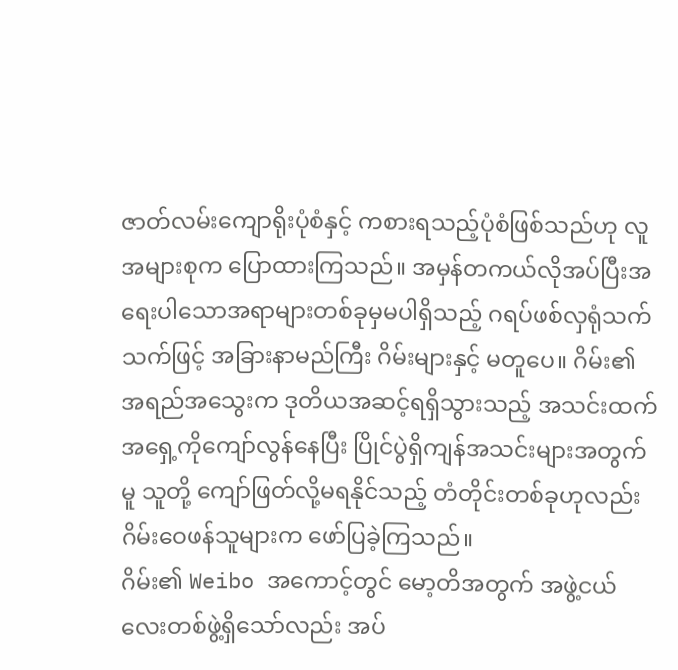ဇာတ်လမ်းကျောရိုးပုံစံနှင့် ကစားရသည့်ပုံစံဖြစ်သည်ဟု လူအများစုက ပြောထားကြသည်။ အမှန်တကယ်လိုအပ်ပြီးအရေးပါသောအရာများတစ်ခုမှမပါရှိသည့် ဂရပ်ဖစ်လှရုံသက်သက်ဖြင့် အခြားနာမည်ကြီး ဂိမ်းများနှင့် မတူပေ။ ဂိမ်း၏ အရည်အသွေးက ဒုတိယအဆင့်ရရှိသွားသည့် အသင်းထက် အရှေ့ကိုကျော်လွန်နေပြီး ပြိုင်ပွဲရှိကျန်အသင်းများအတွက်မူ သူတို့ ကျော်ဖြတ်လို့မရနိုင်သည့် တံတိုင်းတစ်ခုဟုလည်း ဂိမ်းဝေဖန်သူများက ဖော်ပြခဲ့ကြသည်။
ဂိမ်း၏ Weibo အကောင့်တွင် မော့တိအတွက် အဖွဲ့ငယ်လေးတစ်ဖွဲ့ရှိသော်လည်း အပ်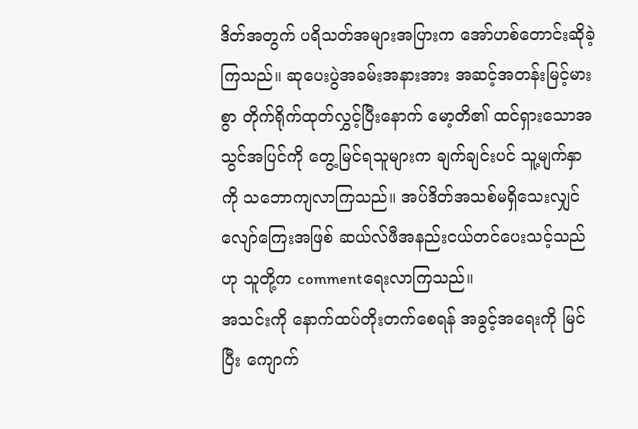ဒိတ်အတွက် ပရိသတ်အများအပြားက အော်ဟစ်တောင်းဆိုခဲ့ကြသည်။ ဆုပေးပွဲအခမ်းအနားအား အဆင့်အတန်းမြင့်မားစွာ တိုက်ရိုက်ထုတ်လွှင့်ပြီးနောက် မော့တိ၏ ထင်ရှားသောအသွင်အပြင်ကို တွေ့မြင်ရသူများက ချက်ချင်းပင် သူ့မျက်နှာကို သဘောကျလာကြသည်။ အပ်ဒိတ်အသစ်မရှိသေးလျှင် လျော်ကြေးအဖြစ် ဆယ်လ်ဖီအနည်းငယ်တင်ပေးသင့်သည်ဟု သူတို့က commentရေးလာကြသည်။
အသင်းကို နောက်ထပ်တိုးတက်စေရန် အခွင့်အရေးကို မြင်ပြီး ကျောက်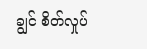ချွင် စိတ်လှုပ်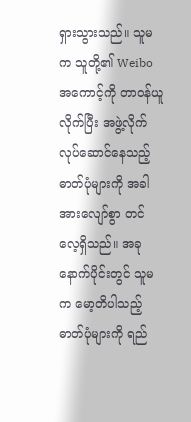ရှားသွားသည်။ သူမက သူတို့၏ Weibo အကောင့်ကို တာဝန်ယူလိုက်ပြီး အဖွဲ့လိုက်လုပ်ဆောင်နေသည့် ဓာတ်ပုံများကို အခါအားလျော်စွာ တင်လေ့ရှိသည်။ အခုနောက်ပိုင်းတွင် သူမက မော့တိပါသည့်ဓာတ်ပုံများကို ရည်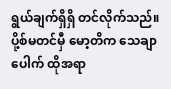ရွယ်ချက်ရှိရှိ တင်လိုက်သည်။ ပို့စ်မတင်မှီ မော့တိက သေချာပေါက် ထိုအရာ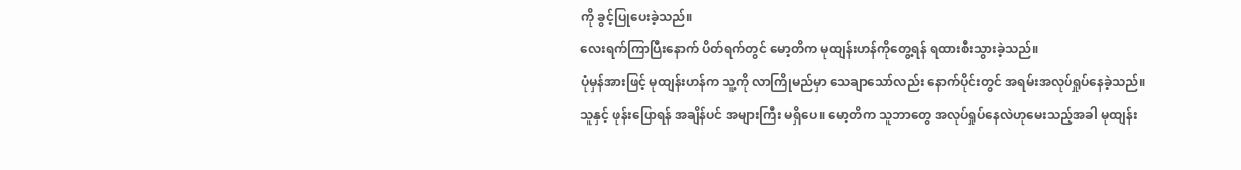ကို ခွင့်ပြုပေးခဲ့သည်။
လေးရက်ကြာပြီးနောက် ပိတ်ရက်တွင် မော့တိက မုထျန်းဟန်ကိုတွေ့ရန် ရထားစီးသွားခဲ့သည်။
ပုံမှန်အားဖြင့် မုထျန်းဟန်က သူ့ကို လာကြိုမည်မှာ သေချာသော်လည်း နောက်ပိုင်းတွင် အရမ်းအလုပ်ရှုပ်နေခဲ့သည်။ သူနှင့် ဖုန်းပြောရန် အချိန်ပင် အများကြီး မရှိပေ။ မော့တိက သူဘာတွေ အလုပ်ရှုပ်နေလဲဟုမေးသည့်အခါ မုထျန်း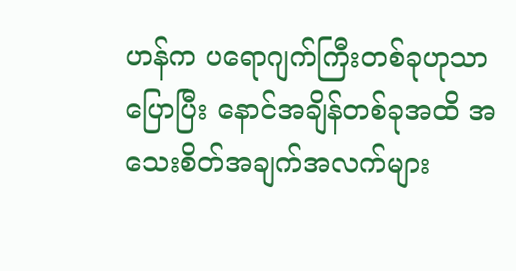ဟန်က ပရောဂျက်ကြီးတစ်ခုဟုသာ ပြောပြီး နောင်အချိန်တစ်ခုအထိ အသေးစိတ်အချက်အလက်များ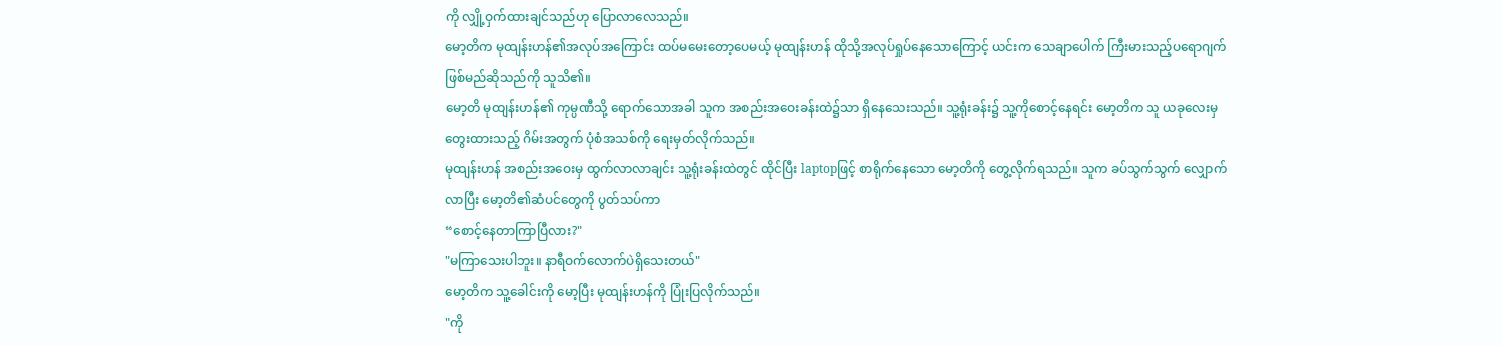ကို လျှို့ဝှက်ထားချင်သည်ဟု ပြောလာလေသည်။
မော့တိက မုထျန်းဟန်၏အလုပ်အကြောင်း ထပ်မမေးတော့ပေမယ့် မုထျန်းဟန် ထိုသို့အလုပ်ရှုပ်နေသောကြောင့် ယင်းက သေချာပေါက် ကြီးမားသည့်ပရောဂျက်ဖြစ်မည်ဆိုသည်ကို သူသိ၏။
မော့တိ မုထျန်းဟန်၏ ကုမ္ပဏီသို့ ရောက်သောအခါ သူက အစည်းအဝေးခန်းထဲ၌သာ ရှိနေသေးသည်။ သူ့ရုံးခန်း၌ သူ့ကိုစောင့်နေရင်း မော့တိက သူ ယခုလေးမှတွေးထားသည့် ဂိမ်းအတွက် ပုံစံအသစ်ကို ရေးမှတ်လိုက်သည်။
မုထျန်းဟန် အစည်းအဝေးမှ ထွက်လာလာချင်း သူ့ရုံးခန်းထဲတွင် ထိုင်ပြီး laptopဖြင့် စာရိုက်နေသော မော့တိကို တွေ့လိုက်ရသည်။ သူက ခပ်သွက်သွက် လျှောက်လာပြီး မော့တိ၏ဆံပင်တွေကို ပွတ်သပ်ကာ
“စောင့်နေတာကြာပြီလား?"
"မကြာသေးပါဘူး။ နာရီဝက်လောက်ပဲရှိသေးတယ်"
မော့တိက သူ့ခေါင်းကို မော့ပြီး မုထျန်းဟန်ကို ပြုံးပြလိုက်သည်။
"ကို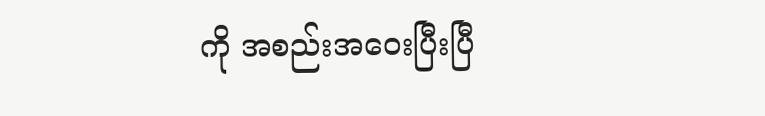ကို အစည်းအဝေးပြီးပြီ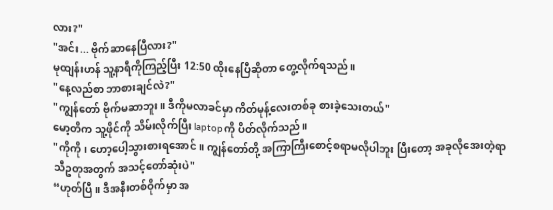လား?"
"အင်း... ဗိုက်ဆာနေပြီလား?"
မုထျန်းဟန် သူ့နာရီကိုကြည့်ပြီး 12:50 ထိုးနေပြီဆိုတာ တွေ့လိုက်ရသည်။
"နေ့လည်စာ ဘာစားချင်လဲ?"
"ကျွန်တော် ဗိုက်မဆာဘူး။ ဒီကိုမလာခင်မှာ ကိတ်မုန့်လေးတစ်ခု စားခဲ့သေးတယ်"
မော့တိက သူ့ဖိုင်ကို သိမ်းလိုက်ပြီး laptopကို ပိတ်လိုက်သည်။
"ကိုကို၊ ဟော့ပေါ့သွားစားရအောင်။ ကျွန်တော်တို့ အကြာကြီးစောင့်စရာမလိုပါဘူး ပြီးတော့ အခုလိုအေးတဲ့ရာသီဥတုအတွက် အသင့်တော်ဆုံးပဲ"
“ဟုတ်ပြီ။ ဒီအနီးတစ်ဝိုက်မှာ အ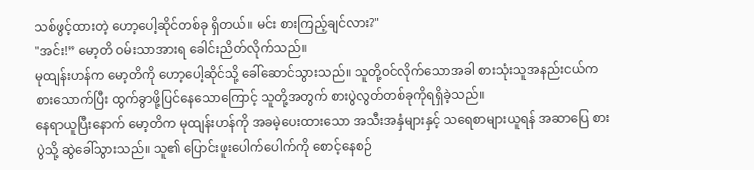သစ်ဖွင့်ထားတဲ့ ဟော့ပေါ့ဆိုင်တစ်ခု ရှိတယ်။ မင်း စားကြည့်ချင်လား?"
"အင်း!” မော့တိ ဝမ်းသာအားရ ခေါင်းညိတ်လိုက်သည်။
မုထျန်းဟန်က မော့တိကို ဟော့ပေါ့ဆိုင်သို့ ခေါ်ဆောင်သွားသည်။ သူတို့ဝင်လိုက်သောအခါ စားသုံးသူအနည်းငယ်က စားသောက်ပြီး ထွက်ခွာဖို့ပြင်နေသောကြောင့် သူတို့အတွက် စားပွဲလွတ်တစ်ခုကိုရရှိခဲ့သည်။
နေရာယူပြီးနောက် မော့တိက မုထျန်းဟန်ကို အခမဲ့ပေးထားသော အသီးအနှံများနှင့် သရေစာများယူရန် အဆာပြေ စားပွဲသို့ ဆွဲခေါ်သွားသည်။ သူ၏ ပြောင်းဖူးပေါက်ပေါက်ကို စောင့်နေစဉ်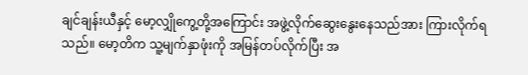ချင်ချန်းယီနှင့် မော့လျှိုကွေ့တို့အကြောင်း အဖွဲ့လိုက်ဆွေးနွေးနေသည်အား ကြားလိုက်ရသည်။ မော့တိက သူ့မျက်နှာဖုံးကို အမြန်တပ်လိုက်ပြီး အ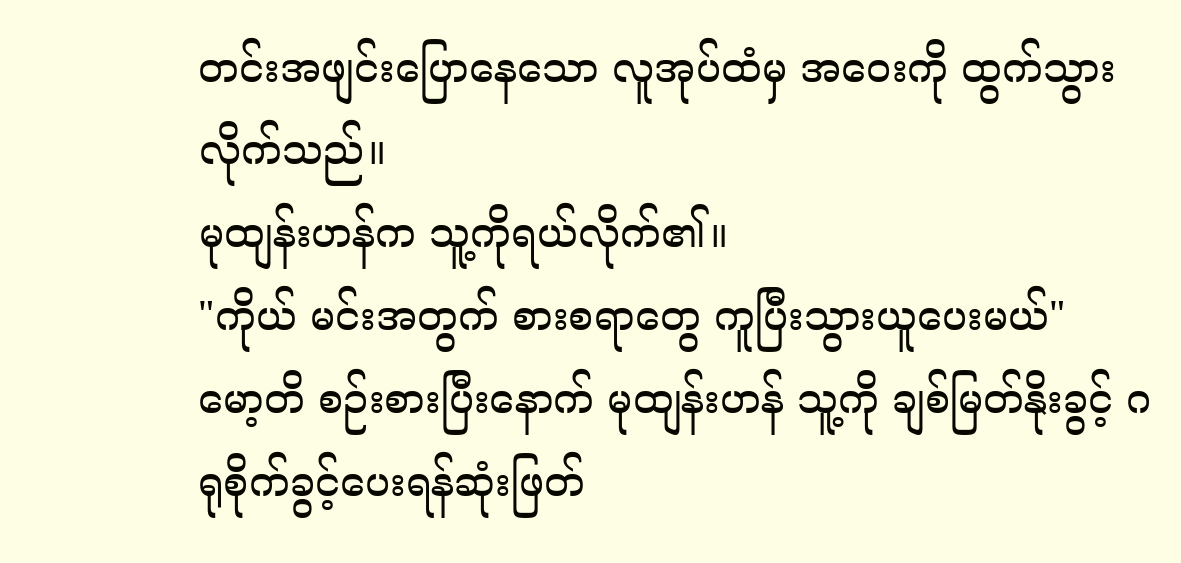တင်းအဖျင်းပြောနေသော လူအုပ်ထံမှ အဝေးကို ထွက်သွားလိုက်သည်။
မုထျန်းဟန်က သူ့ကိုရယ်လိုက်၏။
"ကိုယ် မင်းအတွက် စားစရာတွေ ကူပြီးသွားယူပေးမယ်"
မော့တိ စဉ်းစားပြီးနောက် မုထျန်းဟန် သူ့ကို ချစ်မြတ်နိုးခွင့် ဂရုစိုက်ခွင့်ပေးရန်ဆုံးဖြတ်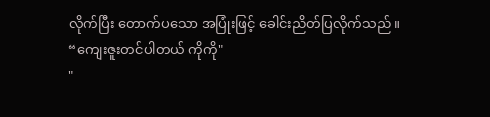လိုက်ပြီး တောက်ပသော အပြုံးဖြင့် ခေါင်းညိတ်ပြလိုက်သည်။
“ကျေးဇူးတင်ပါတယ် ကိုကို"
"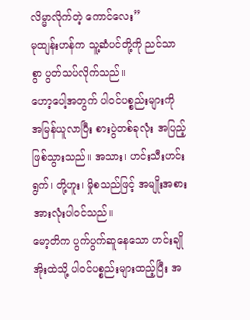လိမ္မာလိုက်တဲ့ ကောင်လေး”
မုထျန်းဟန်က သူ့ဆံပင်တို့ကို ညင်သာစွာ ပွတ်သပ်လိုက်သည်။
ဟော့ပေါ့အတွက် ပါဝင်ပစ္စည်းများကို အမြန်ယူလာပြီး စားပွဲတစ်ခုလုံး အပြည့်ဖြစ်သွားသည်။ အသား၊ ဟင်းသီးဟင်းရွက်၊ တို့ဟူး၊ မှိုစသည်ဖြင့် အမျိုးအစားအားလုံးပါဝင်သည်။
မော့တိက ပွက်ပွက်ဆူနေသော ဟင်းချိုအိုးထဲသို့ ပါဝင်ပစ္စည်းများထည့်ပြီး အ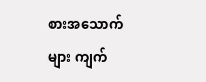စားအသောက်များ ကျက်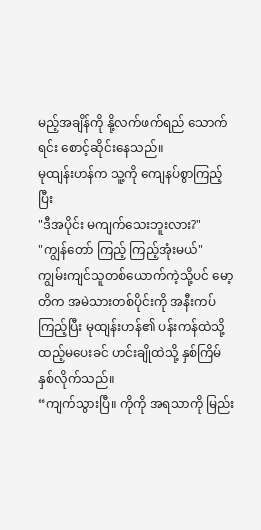မည့်အချိန်ကို နို့လက်ဖက်ရည် သောက်ရင်း စောင့်ဆိုင်းနေသည်။
မုထျန်းဟန်က သူ့ကို ကျေနပ်စွာကြည့်ပြီး
"ဒီအပိုင်း မကျက်သေးဘူးလား?"
"ကျွန်တော် ကြည့် ကြည့်အုံးမယ်"
ကျွမ်းကျင်သူတစ်ယောက်ကဲ့သို့ပင် မော့တိက အမဲသားတစ်ပိုင်းကို အနီးကပ်ကြည့်ပြီး မုထျန်းဟန်၏ ပန်းကန်ထဲသို့ ထည့်မပေးခင် ဟင်းချိုထဲသို့ နှစ်ကြိမ် နှစ်လိုက်သည်။
“ကျက်သွားပြီ။ ကိုကို အရသာကို မြည်း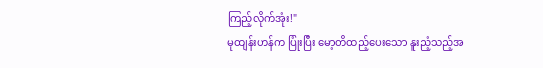ကြည့်လိုက်အုံး!"
မုထျန်းဟန်က ပြုံးပြီး မော့တိထည့်ပေးသော နူးညံ့သည့်အ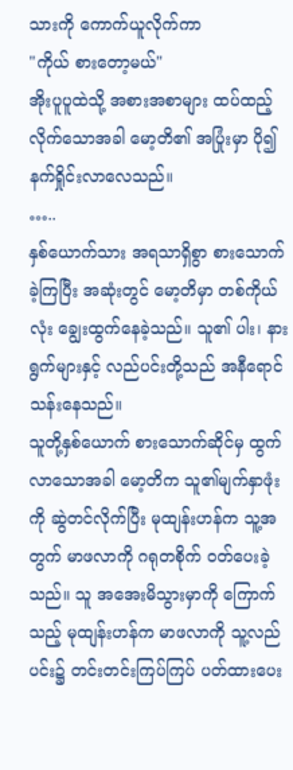သားကို ကောက်ယူလိုက်ကာ
"ကိုယ် စားတော့မယ်"
အိုးပူပူထဲသို့ အစားအစာများ ထပ်ထည့်လိုက်သောအခါ မော့တိ၏ အပြုံးမှာ ပို၍နက်ရှိုင်းလာလေသည်။
…..
နှစ်ယောက်သား အရသာရှိစွာ စားသောက်ခဲ့ကြပြီး အဆုံးတွင် မော့တိမှာ တစ်ကိုယ်လုံး ချွေးထွက်နေခဲ့သည်။ သူ၏ ပါး၊ နားရွက်များနှင့် လည်ပင်းတို့သည် အနီရောင်သန်းနေသည်။
သူတို့နှစ်ယောက် စားသောက်ဆိုင်မှ ထွက်လာသောအခါ မော့တိက သူ၏မျက်နှာဖုံးကို ဆွဲတင်လိုက်ပြီး မုထျန်းဟန်က သူ့အတွက် မာဖလာကို ဂရုတစိုက် ဝတ်ပေးခဲ့သည်။ သူ အအေးမိသွားမှာကို ကြောက်သည့် မုထျန်းဟန်က မာဖလာကို သူ့လည်ပင်း၌ တင်းတင်းကြပ်ကြပ် ပတ်ထားပေး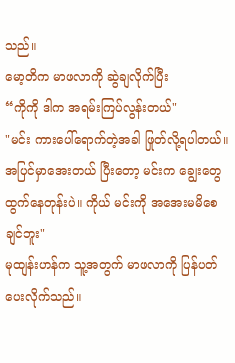သည်။
မော့တိက မာဖလာကို ဆွဲချလိုက်ပြီး
“ကိုကို ဒါက အရမ်းကြပ်လွန်းတယ်"
"မင်း ကားပေါ်ရောက်တဲ့အခါ ဖြုတ်လို့ရပါတယ်။ အပြင်မှာအေးတယ် ပြီးတော့ မင်းက ချွေးတွေထွက်နေတုန်းပဲ။ ကိုယ် မင်းကို အအေးမမိစေချင်ဘူး"
မုထျန်းဟန်က သူ့အတွက် မာဖလာကို ပြန်ပတ်ပေးလိုက်သည်။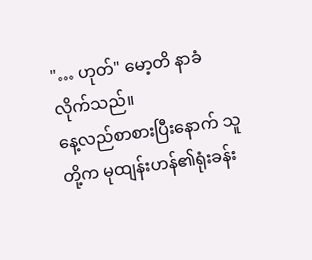"… ဟုတ်" မော့တိ နာခံလိုက်သည်။
နေ့လည်စာစားပြီးနောက် သူတို့က မုထျန်းဟန်၏ရုံးခန်း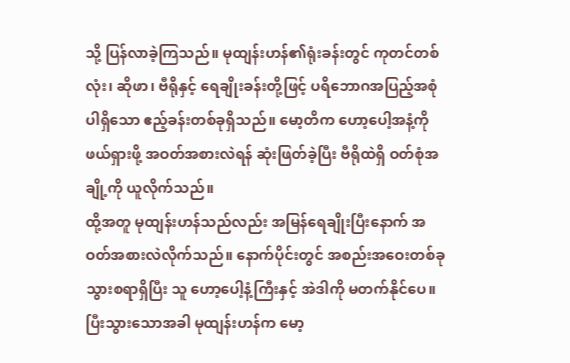သို့ ပြန်လာခဲ့ကြသည်။ မုထျန်းဟန်၏ရုံးခန်းတွင် ကုတင်တစ်လုံး၊ ဆိုဖာ၊ ဗီရိုနှင့် ရေချိုးခန်းတို့ဖြင့် ပရိဘောဂအပြည့်အစုံပါရှိသော ဧည့်ခန်းတစ်ခုရှိသည်။ မော့တိက ဟော့ပေါ့အနံ့ကို ဖယ်ရှားဖို့ အဝတ်အစားလဲရန် ဆုံးဖြတ်ခဲ့ပြီး ဗီရိုထဲရှိ ဝတ်စုံအချို့ကို ယူလိုက်သည်။
ထို့အတူ မုထျန်းဟန်သည်လည်း အမြန်ရေချိုးပြီးနောက် အဝတ်အစားလဲလိုက်သည်။ နောက်ပိုင်းတွင် အစည်းအဝေးတစ်ခု သွားစရာရှိပြီး သူ ဟော့ပေါ့နံ့ကြီးနှင့် အဲဒါကို မတက်နိုင်ပေ။
ပြီးသွားသောအခါ မုထျန်းဟန်က မော့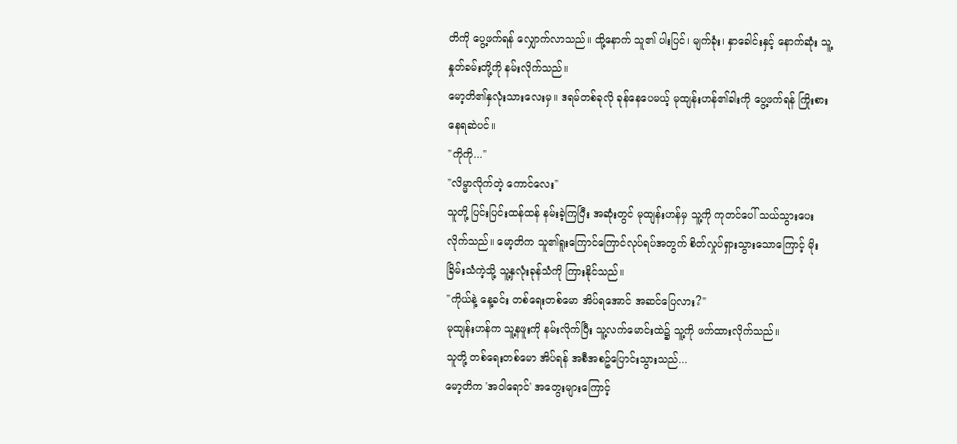တိကို ပွေ့ဖက်ရန် လျှောက်လာသည်။ ထို့နောက် သူ၏ ပါးပြင်၊ မျက်ခုံး၊ နှာခေါင်းနှင့် နောက်ဆုံး သူ့နှုတ်ခမ်းတို့ကို နမ်းလိုက်သည်။
မော့တိ၏နှလုံးသားလေးမှ။ ဒရမ်တစ်ခုလို ခုန်နေပေမယ့် မုထျန်းဟန်၏ခါးကို ပွေ့ဖက်ရန် ကြိုးစားနေရဆဲပင်။
"ကိုကို..."
"လိမ္မာလိုက်တဲ့ ကောင်လေး"
သူတို့ ပြင်းပြင်းထန်ထန် နမ်းခဲ့ကြပြီး အဆုံးတွင် မုထျန်းဟန်မှ သူ့ကို ကုတင်ပေါ် သယ်သွားပေးလိုက်သည်။ မော့တိက သူ၏ရူးကြောင်ကြောင်လုပ်ရပ်အတွက် စိတ်လှုပ်ရှားသွားသောကြောင့် မိုးခြိမ်းသံကဲ့သို့ သူ့နှလုံးခုန်သံကို ကြားနိုင်သည်။
"ကိုယ်နဲ့ နေ့ခင်း တစ်ရေးတစ်မော အိပ်ရအောင် အဆင်ပြေလား?"
မုထျန်းဟန်က သူ့နဖူးကို နမ်းလိုက်ပြီး သူ့လက်မောင်းထဲ၌ သူ့ကို ဖက်ထားလိုက်သည်။
သူတို့ တစ်ရေးတစ်မော အိပ်ရန် အစီအစဥ်ပြောင်းသွားသည်...
မော့တိက 'အဝါရောင်' အတွေးများကြောင့်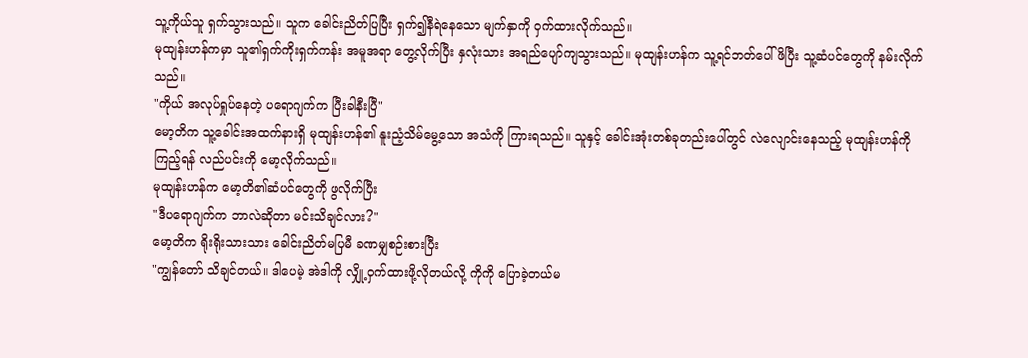သူ့ကိုယ်သူ ရှက်သွားသည်။ သူက ခေါင်းညိတ်ပြပြီး ရှက်၍နီရဲနေသော မျက်နှာကို ဝှက်ထားလိုက်သည်။
မုထျန်းဟန်ကမှာ သူ၏ရှက်ကိုးရှက်ကန်း အမူအရာ တွေ့လိုက်ပြီး နှလုံးသား အရည်ပျော်ကျသွားသည်။ မုထျန်းဟန်က သူ့ရင်ဘတ်ပေါ်ဖိပြီး သူ့ဆံပင်တွေကို နမ်းလိုက်သည်။
"ကိုယ် အလုပ်ရှုပ်နေတဲ့ ပရောဂျက်က ပြီးခါနီးပြီ"
မော့တိက သူ့ခေါင်းအထက်နားရှိ မုထျန်းဟန်၏ နူးညံ့သိမ်မွေ့သော အသံကို ကြားရသည်။ သူနှင့် ခေါင်းအုံးတစ်ခုတည်းပေါ်တွင် လဲလျောင်းနေသည့် မုထျန်းဟန်ကို ကြည့်ရန် လည်ပင်းကို မော့လိုက်သည်။
မုထျန်းဟန်က မော့တိ၏ဆံပင်တွေကို ဖွလိုက်ပြီး
"ဒီပရောဂျက်က ဘာလဲဆိုတာ မင်းသိချင်လား?"
မော့တိက ရိုးရိုးသားသား ခေါင်းညိတ်မပြမီ ခဏမျှစဉ်းစားပြီး
"ကျွန်တော် သိချင်တယ်။ ဒါပေမဲ့ အဲဒါကို လျှို့ဝှက်ထားဖို့လိုတယ်လို့ ကိုကို ပြောခဲ့တယ်မ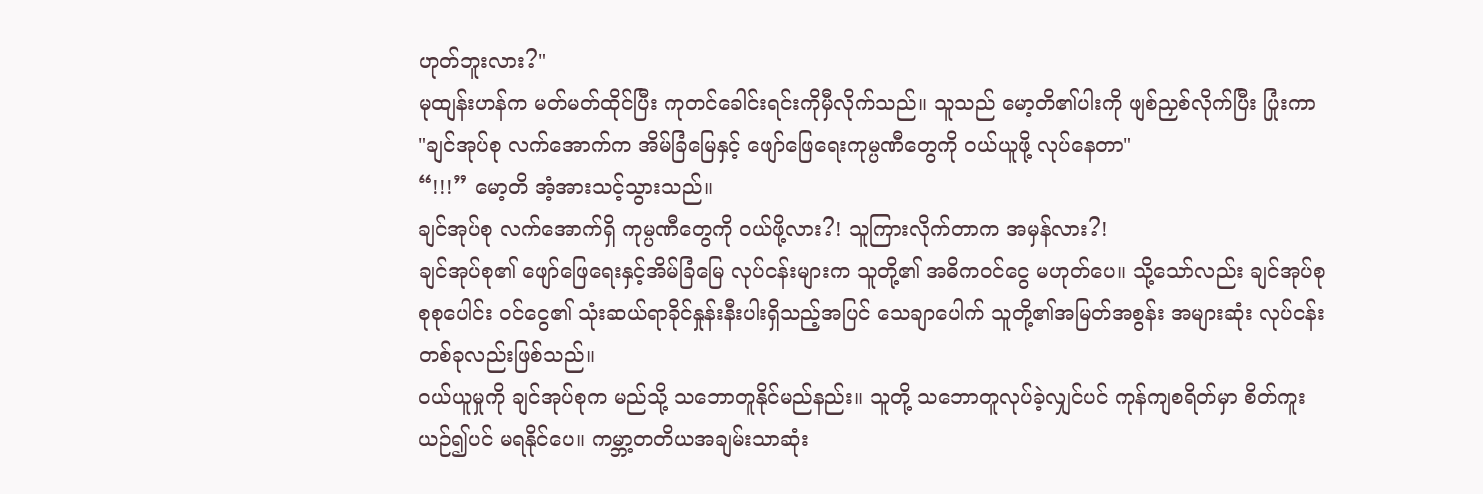ဟုတ်ဘူးလား?"
မုထျန်းဟန်က မတ်မတ်ထိုင်ပြီး ကုတင်ခေါင်းရင်းကိုမှီလိုက်သည်။ သူသည် မော့တိ၏ပါးကို ဖျစ်ညှစ်လိုက်ပြီး ပြုံးကာ
"ချင်အုပ်စု လက်အောက်က အိမ်ခြံမြေနှင့် ဖျော်ဖြေရေးကုမ္ပဏီတွေကို ဝယ်ယူဖို့ လုပ်နေတာ"
“!!!” မော့တိ အံ့အားသင့်သွားသည်။
ချင်အုပ်စု လက်အောက်ရှိ ကုမ္ပဏီတွေကို ဝယ်ဖို့လား?! သူကြားလိုက်တာက အမှန်လား?!
ချင်အုပ်စု၏ ဖျော်ဖြေရေးနှင့်အိမ်ခြံမြေ လုပ်ငန်းများက သူတို့၏ အဓိကဝင်ငွေ မဟုတ်ပေ။ သို့သော်လည်း ချင်အုပ်စု စုစုပေါင်း ဝင်ငွေ၏ သုံးဆယ်ရာခိုင်နှုန်းနီးပါးရှိသည့်အပြင် သေချာပေါက် သူတို့၏အမြတ်အစွန်း အများဆုံး လုပ်ငန်းတစ်ခုလည်းဖြစ်သည်။
ဝယ်ယူမှုကို ချင်အုပ်စုက မည်သို့ သဘောတူနိုင်မည်နည်း။ သူတို့ သဘောတူလုပ်ခဲ့လျှင်ပင် ကုန်ကျစရိတ်မှာ စိတ်ကူးယဉ်၍ပင် မရနိုင်ပေ။ ကမ္ဘာ့တတိယအချမ်းသာဆုံး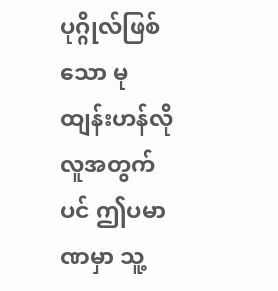ပုဂ္ဂိုလ်ဖြစ်သော မုထျန်းဟန်လိုလူအတွက်ပင် ဤပမာဏမှာ သူ့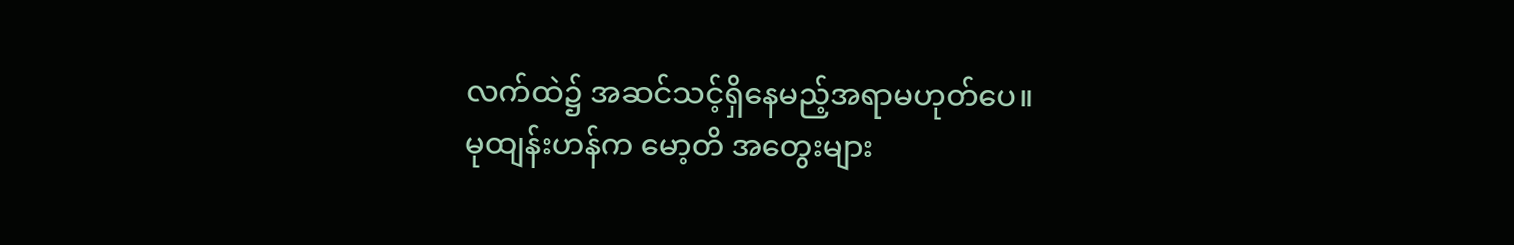လက်ထဲ၌ အဆင်သင့်ရှိနေမည့်အရာမဟုတ်ပေ။
မုထျန်းဟန်က မော့တိ အတွေးများ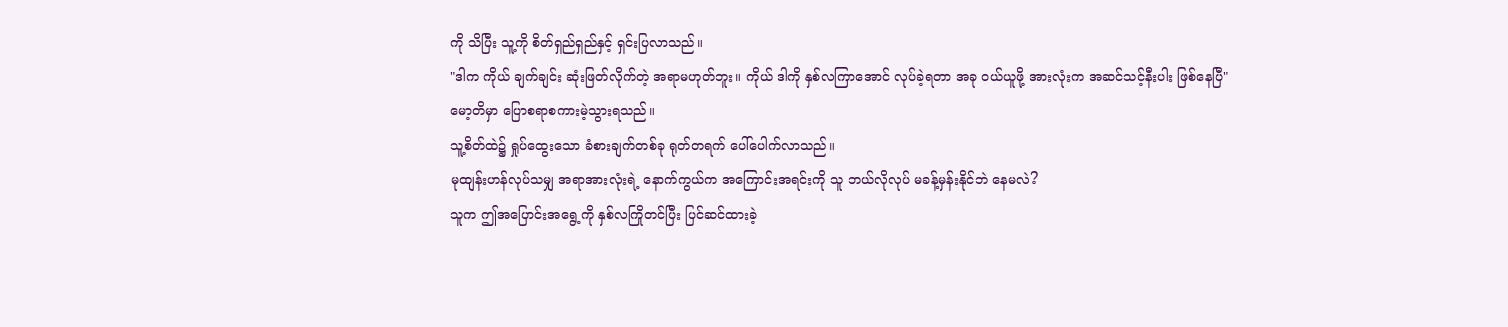ကို သိပြီး သူ့ကို စိတ်ရှည်ရှည်နှင့် ရှင်းပြလာသည်။
"ဒါက ကိုယ် ချက်ချင်း ဆုံးဖြတ်လိုက်တဲ့ အရာမဟုတ်ဘူး။ ကိုယ် ဒါကို နှစ်လကြာအောင် လုပ်ခဲ့ရတာ အခု ဝယ်ယူဖို့ အားလုံးက အဆင်သင့်နီးပါး ဖြစ်နေပြီ"
မော့တိမှာ ပြောစရာစကားမဲ့သွားရသည်။
သူ့စိတ်ထဲ၌ ရှုပ်ထွေးသော ခံစားချက်တစ်ခု ရုတ်တရက် ပေါ်ပေါက်လာသည်။
မုထျန်းဟန်လုပ်သမျှ အရာအားလုံးရဲ့ နောက်ကွယ်က အကြောင်းအရင်းကို သူ ဘယ်လိုလုပ် မခန့်မှန်းနိုင်ဘဲ နေမလဲ?
သူက ဤအပြောင်းအရွေ့ကို နှစ်လကြိုတင်ပြီး ပြင်ဆင်ထားခဲ့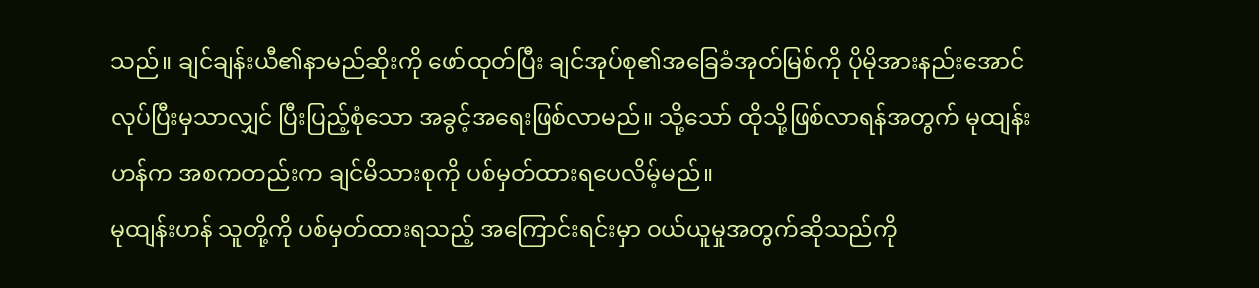သည်။ ချင်ချန်းယီ၏နာမည်ဆိုးကို ဖော်ထုတ်ပြီး ချင်အုပ်စု၏အခြေခံအုတ်မြစ်ကို ပိုမိုအားနည်းအောင် လုပ်ပြီးမှသာလျှင် ပြီးပြည့်စုံသော အခွင့်အရေးဖြစ်လာမည်။ သို့သော် ထိုသို့ဖြစ်လာရန်အတွက် မုထျန်းဟန်က အစကတည်းက ချင်မိသားစုကို ပစ်မှတ်ထားရပေလိမ့်မည်။
မုထျန်းဟန် သူတို့ကို ပစ်မှတ်ထားရသည့် အကြောင်းရင်းမှာ ဝယ်ယူမှုအတွက်ဆိုသည်ကို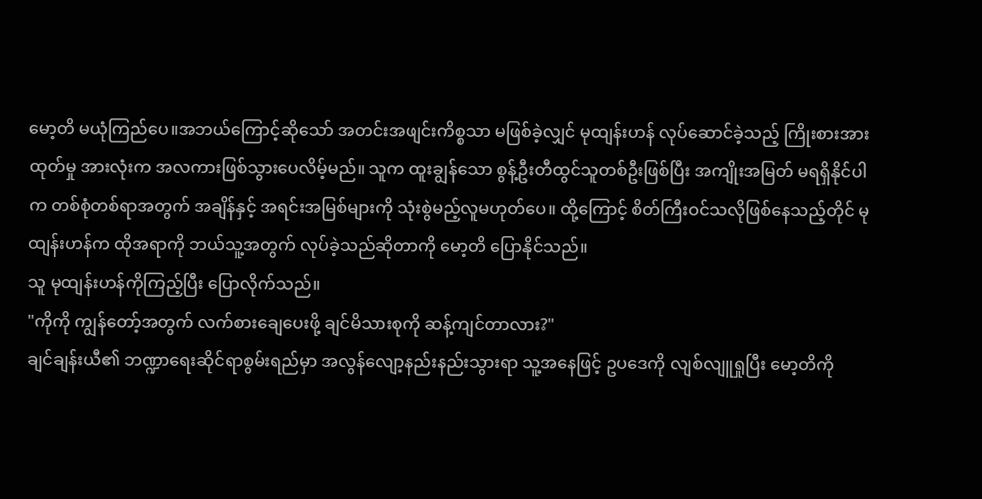မော့တိ မယုံကြည်ပေ။အဘယ်ကြောင့်ဆိုသော် အတင်းအဖျင်းကိစ္စသာ မဖြစ်ခဲ့လျှင် မုထျန်းဟန် လုပ်ဆောင်ခဲ့သည့် ကြိုးစားအားထုတ်မှု အားလုံးက အလကားဖြစ်သွားပေလိမ့်မည်။ သူက ထူးချွန်သော စွန့်ဦးတီထွင်သူတစ်ဦးဖြစ်ပြီး အကျိုးအမြတ် မရရှိနိုင်ပါက တစ်စုံတစ်ရာအတွက် အချိန်နှင့် အရင်းအမြစ်များကို သုံးစွဲမည့်လူမဟုတ်ပေ။ ထို့ကြောင့် စိတ်ကြီးဝင်သလိုဖြစ်နေသည့်တိုင် မုထျန်းဟန်က ထိုအရာကို ဘယ်သူ့အတွက် လုပ်ခဲ့သည်ဆိုတာကို မော့တိ ပြောနိုင်သည်။
သူ မုထျန်းဟန်ကိုကြည့်ပြီး ပြောလိုက်သည်။
"ကိုကို ကျွန်တော့်အတွက် လက်စားချေပေးဖို့ ချင်မိသားစုကို ဆန့်ကျင်တာလား?"
ချင်ချန်းယီ၏ ဘဏ္ဍာရေးဆိုင်ရာစွမ်းရည်မှာ အလွန်လျော့နည်းနည်းသွားရာ သူ့အနေဖြင့် ဥပဒေကို လျစ်လျူရှုပြီး မော့တိကို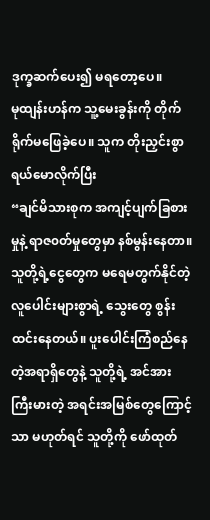ဒုက္ခဆက်ပေး၍ မရတော့ပေ။
မုထျန်းဟန်က သူ့မေးခွန်းကို တိုက်ရိုက်မဖြေခဲ့ပေ။ သူက တိုးညှင်းစွာ ရယ်မောလိုက်ပြီး
“ချင်မိသားစုက အကျင့်ပျက်ခြစားမှုနဲ့ ရာဇ၀တ်မှုတွေမှာ နစ်မွန်းနေတာ။ သူတို့ရဲ့ငွေတွေက မရေမတွက်နိုင်တဲ့ လူပေါင်းများစွာရဲ့ သွေးတွေ စွန်းထင်းနေတယ်။ ပူးပေါင်းကြံစည်နေတဲ့အရာရှိတွေနဲ့ သူတို့ရဲ့ အင်အားကြီးမားတဲ့ အရင်းအမြစ်တွေကြောင့်သာ မဟုတ်ရင် သူတို့ကို ဖော်ထုတ်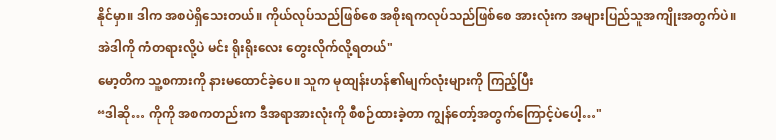နိုင်မှာ။ ဒါက အစပဲရှိသေးတယ်။ ကိုယ်လုပ်သည်ဖြစ်စေ အစိုးရကလုပ်သည်ဖြစ်စေ အားလုံးက အများပြည်သူအကျိုးအတွက်ပဲ။ အဲဒါကို ကံတရားလို့ပဲ မင်း ရိုးရိုးလေး တွေးလိုက်လို့ရတယ်"
မော့တိက သူ့စကားကို နားမထောင်ခဲ့ပေ။ သူက မုထျန်းဟန်၏မျက်လုံးများကို ကြည့်ပြီး
“ဒါဆို… ကိုကို အစကတည်းက ဒီအရာအားလုံးကို စီစဉ်ထားခဲ့တာ ကျွန်တော့်အတွက်ကြောင့်ပဲပေါ့…"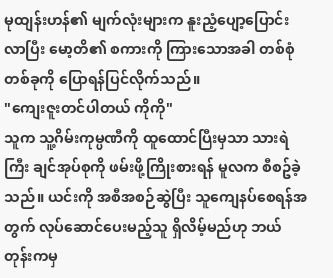မုထျန်းဟန်၏ မျက်လုံးများက နူးညံ့ပျော့ပြောင်းလာပြီး မော့တိ၏ စကားကို ကြားသောအခါ တစ်စုံတစ်ခုကို ပြောရန်ပြင်လိုက်သည်။
"ကျေးဇူးတင်ပါတယ် ကိုကို"
သူက သူ့ဂိမ်းကုမ္ပဏီကို ထူထောင်ပြီးမှသာ သားရဲကြီး ချင်အုပ်စုကို ဖမ်းဖို့ကြိုးစားရန် မူလက စီစဥ်ခဲ့သည်။ ယင်းကို အစီအစဉ်ဆွဲပြီး သူကျေနပ်စေရန်အတွက် လုပ်ဆောင်ပေးမည့်သူ ရှိလိမ့်မည်ဟု ဘယ်တုန်းကမှ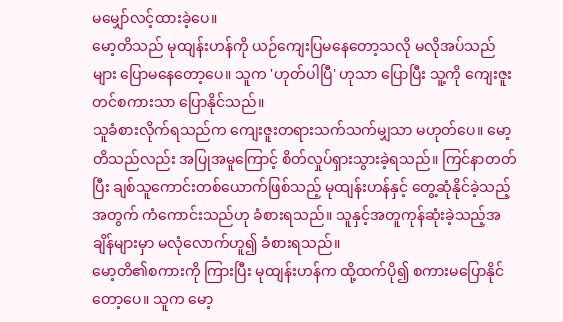မမျှော်လင့်ထားခဲ့ပေ။
မော့တိသည် မုထျန်းဟန်ကို ယဉ်ကျေးပြမနေတော့သလို မလိုအပ်သည်များ ပြောမနေတော့ပေ။ သူက 'ဟုတ်ပါပြီ' ဟုသာ ပြောပြီး သူ့ကို ကျေးဇူးတင်စကားသာ ပြောနိုင်သည်။
သူခံစားလိုက်ရသည်က ကျေးဇူးတရားသက်သက်မျှသာ မဟုတ်ပေ။ မော့တိသည်လည်း အပြုအမူကြောင့် စိတ်လှုပ်ရှားသွားခဲ့ရသည်။ ကြင်နာတတ်ပြီး ချစ်သူကောင်းတစ်ယောက်ဖြစ်သည့် မုထျန်းဟန်နှင့် တွေ့ဆုံနိုင်ခဲ့သည့်အတွက် ကံကောင်းသည်ဟု ခံစားရသည်။ သူနှင့်အတူကုန်ဆုံးခဲ့သည့်အချိန်များမှာ မလုံလောက်ဟူ၍ ခံစားရသည်။
မော့တိ၏စကားကို ကြားပြီး မုထျန်းဟန်က ထို့ထက်ပို၍ စကားမပြောနိုင်တော့ပေ။ သူက မော့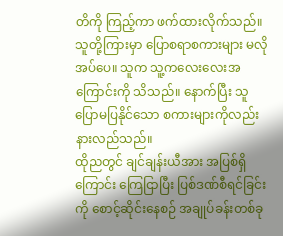တိကို ကြည့်ကာ ဖက်ထားလိုက်သည်။
သူတို့ကြားမှာ ပြောစရာစကားများ မလိုအပ်ပေ။ သူက သူ့ကလေးလေးအကြောင်းကို သိသည်။ နောက်ပြီး သူပြောမပြနိုင်သော စကားများကိုလည်း နားလည်သည်။
ထိုညတွင် ချင်ချန်းယီအား အပြစ်ရှိကြောင်း ကြေငြာပြီး ပြစ်ဒဏ်စီရင်ခြင်းကို စောင့်ဆိုင်းနေစဉ် အချုပ်ခန်းတစ်ခု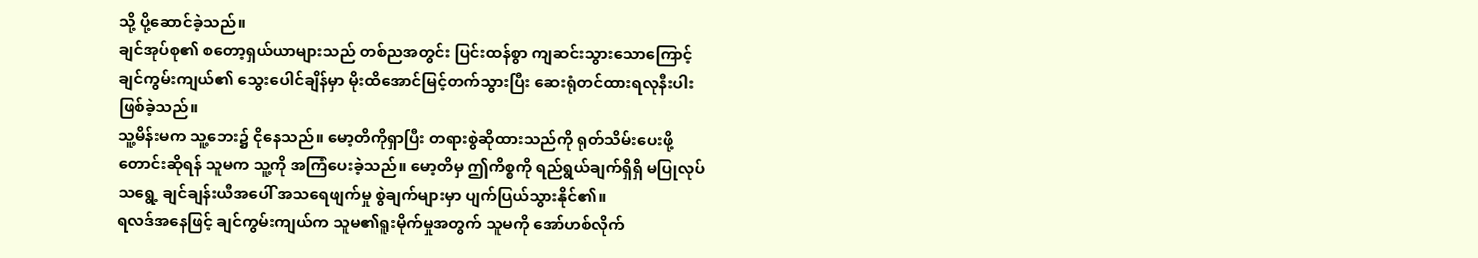သို့ ပို့ဆောင်ခဲ့သည်။
ချင်အုပ်စု၏ စတော့ရှယ်ယာများသည် တစ်ညအတွင်း ပြင်းထန်စွာ ကျဆင်းသွားသောကြောင့် ချင်ကွမ်းကျယ်၏ သွေးပေါင်ချိန်မှာ မိုးထိအောင်မြင့်တက်သွားပြီး ဆေးရုံတင်ထားရလုနီးပါး ဖြစ်ခဲ့သည်။
သူ့မိန်းမက သူ့ဘေး၌ ငိုနေသည်။ မော့တိကိုရှာပြီး တရားစွဲဆိုထားသည်ကို ရုတ်သိမ်းပေးဖို့ တောင်းဆိုရန် သူမက သူ့ကို အကြံပေးခဲ့သည်။ မော့တိမှ ဤကိစ္စကို ရည်ရွယ်ချက်ရှိရှိ မပြုလုပ်သရွေ့ ချင်ချန်းယီအပေါ် အသရေဖျက်မှု စွဲချက်များမှာ ပျက်ပြယ်သွားနိုင်၏။
ရလဒ်အနေဖြင့် ချင်ကွမ်းကျယ်က သူမ၏ရူးမိုက်မှုအတွက် သူမကို အော်ဟစ်လိုက်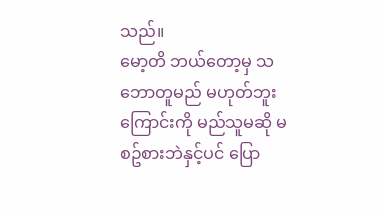သည်။
မော့တိ ဘယ်တော့မှ သဘောတူမည် မဟုတ်ဘူးကြောင်းကို မည်သူမဆို မစဥ်စားဘဲနှင့်ပင် ပြော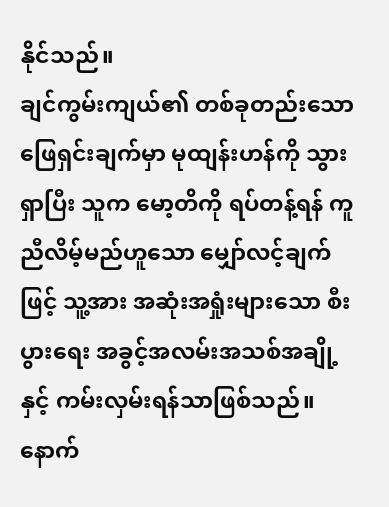နိုင်သည်။
ချင်ကွမ်းကျယ်၏ တစ်ခုတည်းသောဖြေရှင်းချက်မှာ မုထျန်းဟန်ကို သွားရှာပြီး သူက မော့တိကို ရပ်တန့်ရန် ကူညီလိမ့်မည်ဟူသော မျှော်လင့်ချက်ဖြင့် သူ့အား အဆုံးအရှုံးများသော စီးပွားရေး အခွင့်အလမ်းအသစ်အချို့နှင့် ကမ်းလှမ်းရန်သာဖြစ်သည်။ နောက်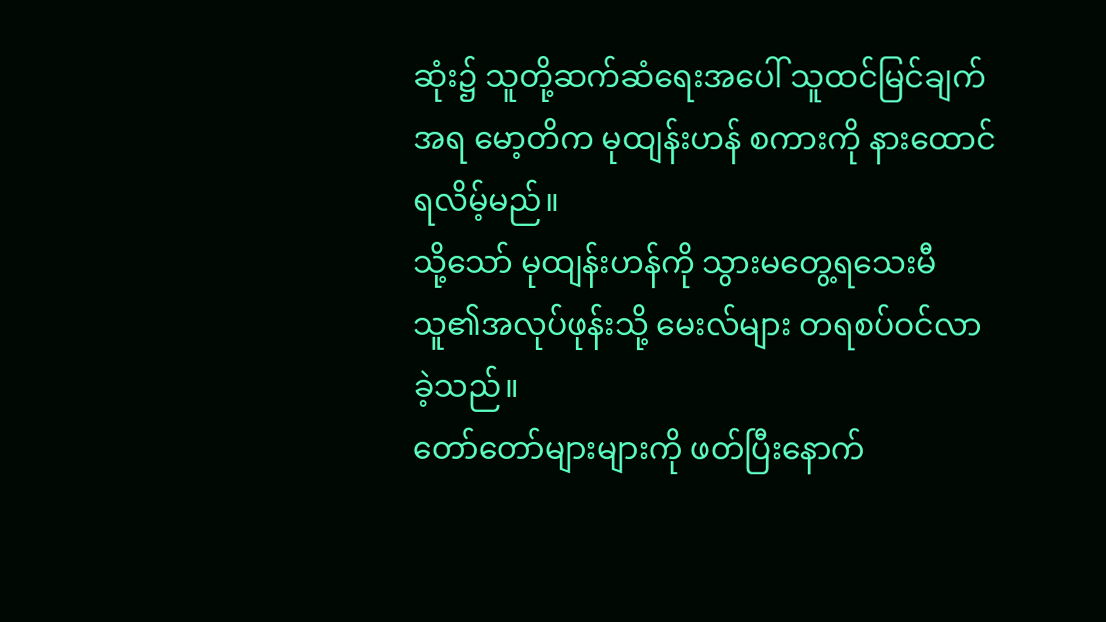ဆုံး၌ သူတို့ဆက်ဆံရေးအပေါ် သူထင်မြင်ချက်အရ မော့တိက မုထျန်းဟန် စကားကို နားထောင်ရလိမ့်မည်။
သို့သော် မုထျန်းဟန်ကို သွားမတွေ့ရသေးမီ သူ၏အလုပ်ဖုန်းသို့ မေးလ်များ တရစပ်ဝင်လာခဲ့သည်။
တော်တော်များများကို ဖတ်ပြီးနောက်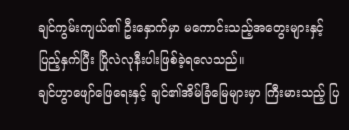ချင်ကွမ်းကျယ်၏ ဦးနှောက်မှာ မကောင်းသည့်အတွေးများနှင့် ပြည့်နှက်ပြီး ပြိုလဲလုနီးပါးဖြစ်ခဲ့ရလေသည်။
ချင်ဟွာဖျော်ဖြေရေးနှင့် ချင်၏အိမ်ခြံမြေများမှာ ကြီးမားသည့် ပြ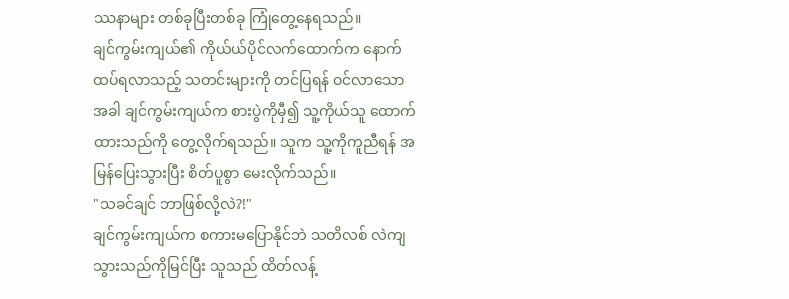ဿနာများ တစ်ခုပြီးတစ်ခု ကြုံတွေ့နေရသည်။
ချင်ကွမ်းကျယ်၏ ကိုယ်ယ်ပိုင်လက်ထောက်က နောက်ထပ်ရလာသည့် သတင်းများကို တင်ပြရန် ဝင်လာသောအခါ ချင်ကွမ်းကျယ်က စားပွဲကိုမှီ၍ သူ့ကိုယ်သူ ထောက်ထားသည်ကို တွေ့လိုက်ရသည်။ သူက သူ့ကိုကူညီရန် အမြန်ပြေးသွားပြီး စိတ်ပူစွာ မေးလိုက်သည်။
"သခင်ချင် ဘာဖြစ်လို့လဲ?!"
ချင်ကွမ်းကျယ်က စကားမပြောနိုင်ဘဲ သတိလစ် လဲကျသွားသည်ကိုမြင်ပြီး သူသည် ထိတ်လန့်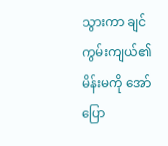သွားကာ ချင်ကွမ်းကျယ်၏မိန်းမကို အော်ပြော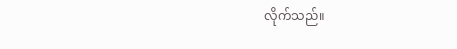လိုက်သည်။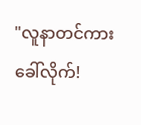"လူနာတင်ကားခေါ်လိုက်!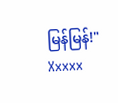မြန်မြန်!"
Xxxxx